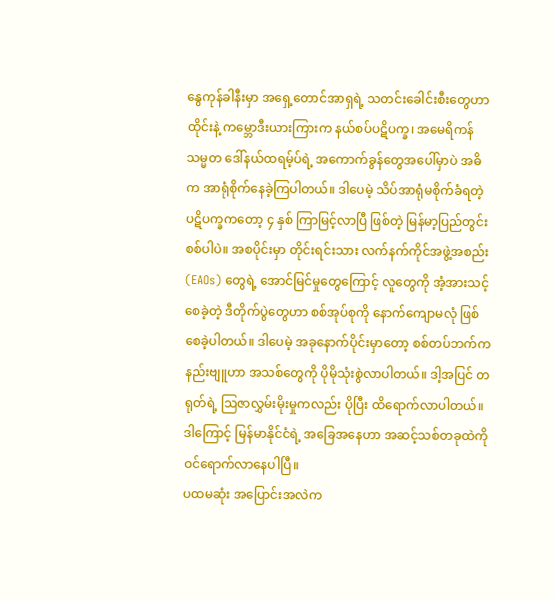နွေကုန်ခါနီးမှာ အရှေ့တောင်အာရှရဲ့ သတင်းခေါင်းစီးတွေဟာ ထိုင်းနဲ့ ကမ္ဘောဒီးယားကြားက နယ်စပ်ပဋိပက္ခ၊ အမေရိကန်သမ္မတ ဒေါ်နယ်ထရမ့်ပ်ရဲ့ အကောက်ခွန်တွေအပေါ်မှာပဲ အဓိက အာရုံစိုက်နေခဲ့ကြပါတယ်။ ဒါပေမဲ့ သိပ်အာရုံမစိုက်ခံရတဲ့ ပဋိပက္ခကတော့ ၄ နှစ် ကြာမြင့်လာပြီ ဖြစ်တဲ့ မြန်မာ့ပြည်တွင်းစစ်ပါပဲ။ အစပိုင်းမှာ တိုင်းရင်းသား လက်နက်ကိုင်အဖွဲ့အစည်း (EAOs) တွေရဲ့ အောင်မြင်မှုတွေကြောင့် လူတွေကို အံ့အားသင့်စေခဲ့တဲ့ ဒီတိုက်ပွဲတွေဟာ စစ်အုပ်စုကို နောက်ကျောမလုံ ဖြစ်စေခဲ့ပါတယ်။ ဒါပေမဲ့ အခုနောက်ပိုင်းမှာတော့ စစ်တပ်ဘက်က နည်းဗျူဟာ အသစ်တွေကို ပိုမိုသုံးစွဲလာပါတယ်။ ဒါ့အပြင် တရုတ်ရဲ့ ဩဇာလွှမ်းမိုးမှုကလည်း ပိုပြီး ထိရောက်လာပါတယ်။ ဒါကြောင့် မြန်မာနိုင်ငံရဲ့ အခြေအနေဟာ အဆင့်သစ်တခုထဲကို ဝင်ရောက်လာနေပါပြီ။
ပထမဆုံး အပြောင်းအလဲက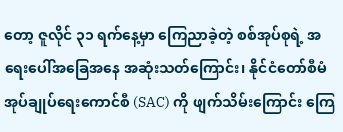တော့ ဇူလိုင် ၃၁ ရက်နေ့မှာ ကြေညာခဲ့တဲ့ စစ်အုပ်စုရဲ့ အရေးပေါ်အခြေအနေ အဆုံးသတ်ကြောင်း၊ နိုင်ငံတော်စီမံအုပ်ချုပ်ရေးကောင်စီ (SAC) ကို ဖျက်သိမ်းကြောင်း ကြေ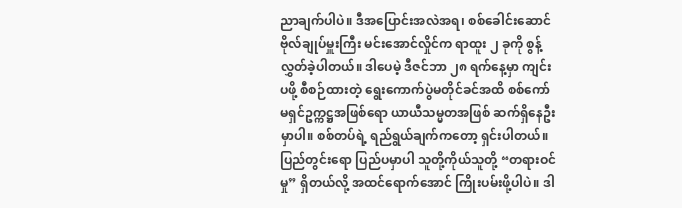ညာချက်ပါပဲ။ ဒီအပြောင်းအလဲအရ၊ စစ်ခေါင်းဆောင် ဗိုလ်ချုပ်မှူးကြီး မင်းအောင်လှိုင်က ရာထူး ၂ ခုကို စွန့်လွှတ်ခဲ့ပါတယ်။ ဒါပေမဲ့ ဒီဇင်ဘာ ၂၈ ရက်နေ့မှာ ကျင်းပဖို့ စီစဉ်ထားတဲ့ ရွေးကောက်ပွဲမတိုင်ခင်အထိ စစ်ကော်မရှင်ဥက္ကဋ္ဌအဖြစ်ရော ယာယီသမ္မတအဖြစ် ဆက်ရှိနေဦးမှာပါ။ စစ်တပ်ရဲ့ ရည်ရွယ်ချက်ကတော့ ရှင်းပါတယ်။ ပြည်တွင်းရော ပြည်ပမှာပါ သူတို့ကိုယ်သူတို့ “တရားဝင်မှု” ရှိတယ်လို့ အထင်ရောက်အောင် ကြိုးပမ်းဖို့ပါပဲ။ ဒါ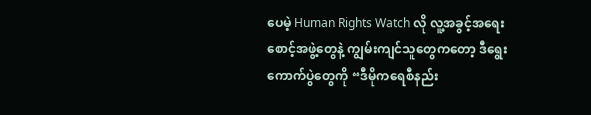ပေမဲ့ Human Rights Watch လို လူ့အခွင့်အရေးစောင့်အဖွဲ့တွေနဲ့ ကျွမ်းကျင်သူတွေကတော့ ဒီရွေးကောက်ပွဲတွေကို “ဒီမိုကရေစီနည်း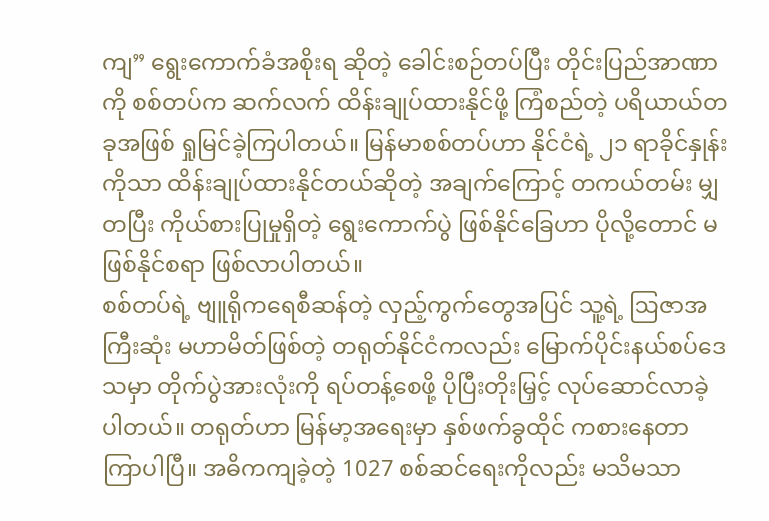ကျ” ရွေးကောက်ခံအစိုးရ ဆိုတဲ့ ခေါင်းစဉ်တပ်ပြီး တိုင်းပြည်အာဏာကို စစ်တပ်က ဆက်လက် ထိန်းချုပ်ထားနိုင်ဖို့ ကြံစည်တဲ့ ပရိယာယ်တခုအဖြစ် ရှုမြင်ခဲ့ကြပါတယ်။ မြန်မာစစ်တပ်ဟာ နိုင်ငံရဲ့ ၂၁ ရာခိုင်နှုန်းကိုသာ ထိန်းချုပ်ထားနိုင်တယ်ဆိုတဲ့ အချက်ကြောင့် တကယ်တမ်း မျှတပြီး ကိုယ်စားပြုမှုရှိတဲ့ ရွေးကောက်ပွဲ ဖြစ်နိုင်ခြေဟာ ပိုလို့တောင် မဖြစ်နိုင်စရာ ဖြစ်လာပါတယ်။
စစ်တပ်ရဲ့ ဗျူရိုကရေစီဆန်တဲ့ လှည့်ကွက်တွေအပြင် သူ့ရဲ့ ဩဇာအကြီးဆုံး မဟာမိတ်ဖြစ်တဲ့ တရုတ်နိုင်ငံကလည်း မြောက်ပိုင်းနယ်စပ်ဒေသမှာ တိုက်ပွဲအားလုံးကို ရပ်တန့်စေဖို့ ပိုပြီးတိုးမြှင့် လုပ်ဆောင်လာခဲ့ပါတယ်။ တရုတ်ဟာ မြန်မာ့အရေးမှာ နှစ်ဖက်ခွထိုင် ကစားနေတာ ကြာပါပြီ။ အဓိကကျခဲ့တဲ့ 1027 စစ်ဆင်ရေးကိုလည်း မသိမသာ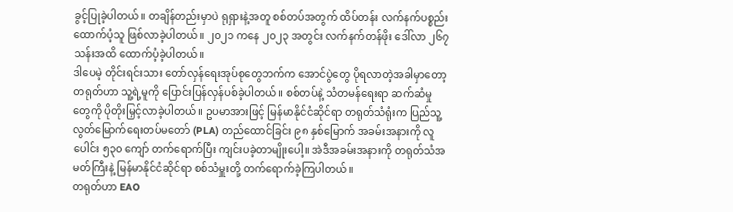ခွင့်ပြုခဲ့ပါတယ်။ တချိန်တည်းမှာပဲ ရုရှားနဲ့အတူ စစ်တပ်အတွက် ထိပ်တန်း လက်နက်ပစ္စည်း ထောက်ပံ့သူ ဖြစ်လာခဲ့ပါတယ်။ ၂၀၂၁ ကနေ ၂၀၂၃ အတွင်း လက်နက်တန်ဖိုး ဒေါ်လာ ၂၆၇ သန်းအထိ ထောက်ပံ့ခဲ့ပါတယ်။
ဒါပေမဲ့ တိုင်းရင်းသား တော်လှန်ရေးအုပ်စုတွေဘက်က အောင်ပွဲတွေ ပိုရလာတဲ့အခါမှာတော့ တရုတ်ဟာ သူ့ရဲ့မူကို ပြောင်းပြန်လှန်ပစ်ခဲ့ပါတယ်။ စစ်တပ်နဲ့ သံတမန်ရေးရာ ဆက်ဆံမှုတွေကို ပိုတိုးမြှင့်လာခဲ့ပါတယ်။ ဥပမာအားဖြင့် မြန်မာနိုင်ငံဆိုင်ရာ တရုတ်သံရုံးက ပြည်သူ့လွတ်မြောက်ရေးတပ်မတော် (PLA) တည်ထောင်ခြင်း ၉၈ နှစ်မြောက် အခမ်းအနားကို လူပေါင်း ၅၃၀ ကျော် တက်ရောက်ပြီး ကျင်းပခဲ့တာမျိုးပေါ့။ အဲဒီအခမ်းအနားကို တရုတ်သံအမတ်ကြီးနဲ့ မြန်မာနိုင်ငံဆိုင်ရာ စစ်သံမှူးတို့ တက်ရောက်ခဲ့ကြပါတယ်။
တရုတ်ဟာ EAO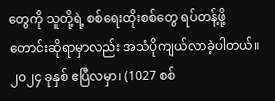တွေကို သူတို့ရဲ့ စစ်ရေးထိုးစစ်တွေ ရပ်တန့်ဖို့ တောင်းဆိုရာမှာလည်း အသံပိုကျယ်လာခဲ့ပါတယ်။ ၂၀၂၄ ခုနှစ် ဧပြီလမှာ၊ (1027 စစ်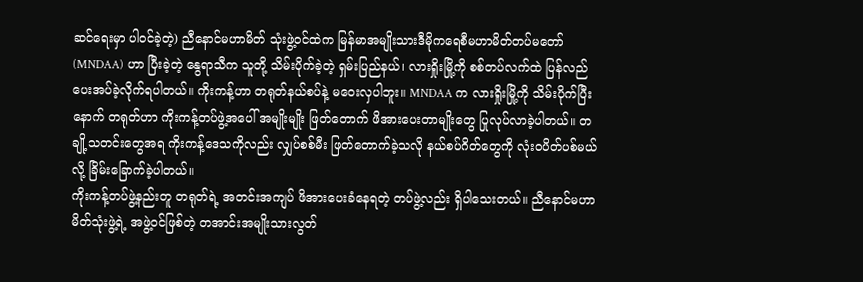ဆင်ရေးမှာ ပါဝင်ခဲ့တဲ့) ညီနောင်မဟာမိတ် သုံးဖွဲ့ဝင်ထဲက မြန်မာအမျိုးသားဒီမိုကရေစီမဟာမိတ်တပ်မတော် (MNDAA) ဟာ ပြီးခဲ့တဲ့ နွေရာသီက သူတို့ သိမ်းပိုက်ခဲ့တဲ့ ရှမ်းပြည်နယ်၊ လားရှိုးမြို့ကို စစ်တပ်လက်ထဲ ပြန်လည်ပေးအပ်ခဲ့လိုက်ရပါတယ်။ ကိုးကန့်ဟာ တရုတ်နယ်စပ်နဲ့ မဝေးလှပါဘူး။ MNDAA က လားရှိုးမြို့ကို သိမ်းပိုက်ပြီးနောက် တရုတ်ဟာ ကိုးကန့်တပ်ဖွဲ့အပေါ် အမျိုးမျိုး ဖြတ်တောက် ဖိအားပေးတာမျိုးတွေ ပြုလုပ်လာခဲ့ပါတယ်။ တချို့သတင်းတွေအရ ကိုးကန့်ဒေသကိုလည်း လျှပ်စစ်မီး ဖြတ်တောက်ခဲ့သလို နယ်စပ်ဂိတ်တွေကို လုံးဝပိတ်ပစ်မယ်လို့ ခြိမ်းခြောက်ခဲ့ပါတယ်။
ကိုးကန့်တပ်ဖွဲ့နည်းတူ တရုတ်ရဲ့ အတင်းအကျပ် ဖိအားပေးခံနေရတဲ့ တပ်ဖွဲ့လည်း ရှိပါသေးတယ်။ ညီနောင်မဟာမိတ်သုံးဖွဲ့ရဲ့ အဖွဲ့ဝင်ဖြစ်တဲ့ တအာင်းအမျိုးသားလွတ်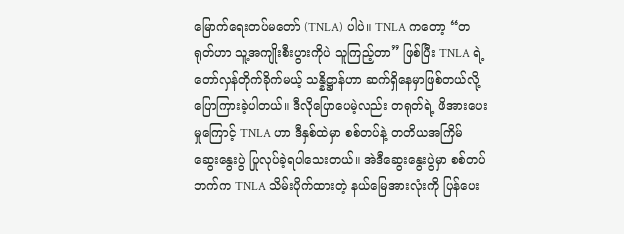မြောက်ရေးတပ်မတော် (TNLA) ပါပဲ။ TNLA ကတော့ “တရုတ်ဟာ သူ့အကျိုးစီးပွားကိုပဲ သူကြည့်တာ” ဖြစ်ပြီး TNLA ရဲ့ တော်လှန်တိုက်ခိုက်မယ့် သန္နိဋ္ဌာန်ဟာ ဆက်ရှိနေမှာဖြစ်တယ်လို့ ပြောကြားခဲ့ပါတယ်။ ဒီလိုပြောပေမဲ့လည်း တရုတ်ရဲ့ ဖိအားပေးမှုကြောင့် TNLA ဟာ ဒီနှစ်ထဲမှာ စစ်တပ်နဲ့ တတိယအကြိမ် ဆွေးနွေးပွဲ ပြုလုပ်ခဲ့ရပါသေးတယ်။ အဲဒီဆွေးနွေးပွဲမှာ စစ်တပ်ဘက်က TNLA သိမ်းပိုက်ထားတဲ့ နယ်မြေအားလုံးကို ပြန်ပေး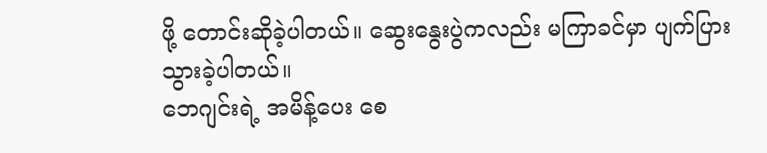ဖို့ တောင်းဆိုခဲ့ပါတယ်။ ဆွေးနွေးပွဲကလည်း မကြာခင်မှာ ပျက်ပြားသွားခဲ့ပါတယ်။
ဘေဂျင်းရဲ့ အမိန့်ပေး စေ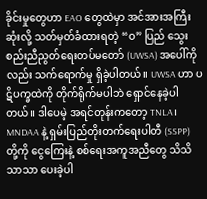ခိုင်းမှုတွေဟာ EAO တွေထဲမှာ အင်အားအကြီးဆုံးလို့ သတ်မှတ်ခံထားရတဲ့ “ဝ” ပြည် သွေးစည်းညီညွတ်ရေးတပ်မတော် (UWSA) အပေါ်ကိုလည်း သက်ရောက်မှု ရှိခဲ့ပါတယ်။ UWSA ဟာ ပဋိပက္ခထဲကို တိုက်ရိုက်မပါဘဲ ရှောင်နေခဲ့ပါတယ်။ ဒါပေမဲ့ အရင်တုန်းကတော့ TNLA၊ MNDAA နဲ့ ရှမ်းပြည်တိုးတက်ရေးပါတီ (SSPP) တို့ကို ငွေကြေးနဲ့ စစ်ရေးအကူအညီတွေ သိသိသာသာ ပေးခဲ့ပါ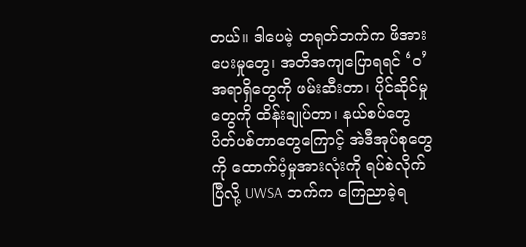တယ်။ ဒါပေမဲ့ တရုတ်ဘက်က ဖိအားပေးမှုတွေ၊ အတိအကျပြောရရင် ‘ဝ’ အရာရှိတွေကို ဖမ်းဆီးတာ၊ ပိုင်ဆိုင်မှုတွေကို ထိန်းချုပ်တာ၊ နယ်စပ်တွေ ပိတ်ပစ်တာတွေကြောင့် အဲဒီအုပ်စုတွေကို ထောက်ပံ့မှုအားလုံးကို ရပ်စဲလိုက်ပြီလို့ UWSA ဘက်က ကြေညာခဲ့ရ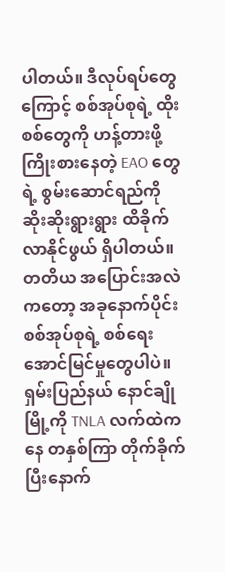ပါတယ်။ ဒီလုပ်ရပ်တွေကြောင့် စစ်အုပ်စုရဲ့ ထိုးစစ်တွေကို ဟန့်တားဖို့ ကြိုးစားနေတဲ့ EAO တွေရဲ့ စွမ်းဆောင်ရည်ကို ဆိုးဆိုးရွားရွား ထိခိုက်လာနိုင်ဖွယ် ရှိပါတယ်။
တတိယ အပြောင်းအလဲကတော့ အခုနောက်ပိုင်း စစ်အုပ်စုရဲ့ စစ်ရေးအောင်မြင်မှုတွေပါပဲ။ ရှမ်းပြည်နယ် နောင်ချိုမြို့ကို TNLA လက်ထဲကနေ တနှစ်ကြာ တိုက်ခိုက်ပြီးနောက်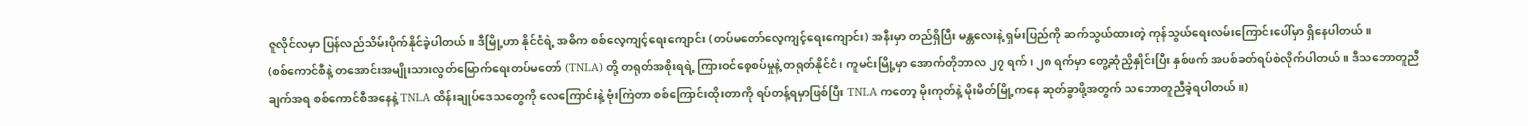ဇူလိုင်လမှာ ပြန်လည်သိမ်းပိုက်နိုင်ခဲ့ပါတယ်။ ဒီမြို့ဟာ နိုင်ငံရဲ့ အဓိက စစ်လေ့ကျင့်ရေးကျောင်း (တပ်မတော်လေ့ကျင့်ရေးကျောင်း) အနီးမှာ တည်ရှိပြီး မန္တလေးနဲ့ ရှမ်းပြည်ကို ဆက်သွယ်ထားတဲ့ ကုန်သွယ်ရေးလမ်းကြောင်းပေါ်မှာ ရှိနေပါတယ်။
(စစ်ကောင်စီနဲ့ တအောင်းအမျိုးသားလွတ်မြောက်ရေးတပ်မတော် (TNLA) တို့ တရုတ်အစိုးရရဲ့ ကြားဝင်စေ့စပ်မှုနဲ့ တရုတ်နိုင်ငံ၊ ကူမင်းမြို့မှာ အောက်တိုဘာလ ၂၇ ရက်၊ ၂၈ ရက်မှာ တွေ့ဆုံညှိနှိုင်းပြီး နှစ်ဖက် အပစ်ခတ်ရပ်စဲလိုက်ပါတယ်။ ဒီသဘောတူညီချက်အရ စစ်ကောင်စီအနေနဲ့ TNLA ထိန်းချုပ်ဒေသတွေကို လေကြောင်းနဲ့ ဗုံးကြဲတာ စစ်ကြောင်းထိုးတာကို ရပ်တန့်ရမှာဖြစ်ပြီး TNLA ကတော့ မိုးကုတ်နဲ့ မိုးမိတ်မြို့ကနေ ဆုတ်ခွာဖို့အတွက် သဘောတူညီခဲ့ရပါတယ်။)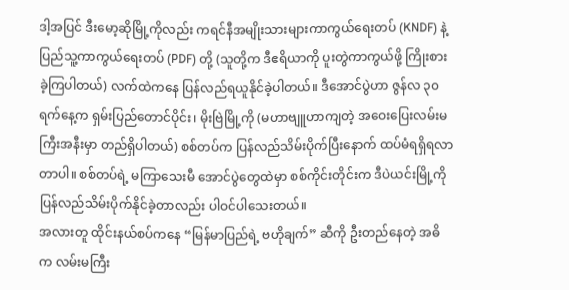ဒါ့အပြင် ဒီးမော့ဆိုမြို့ကိုလည်း ကရင်နီအမျိုးသားများကာကွယ်ရေးတပ် (KNDF) နဲ့ ပြည်သူ့ကာကွယ်ရေးတပ် (PDF) တို့ (သူတို့က ဒီဧရိယာကို ပူးတွဲကာကွယ်ဖို့ ကြိုးစားခဲ့ကြပါတယ်) လက်ထဲကနေ ပြန်လည်ရယူနိုင်ခဲ့ပါတယ်။ ဒီအောင်ပွဲဟာ ဇွန်လ ၃၀ ရက်နေ့က ရှမ်းပြည်တောင်ပိုင်း၊ မိုးဗြဲမြို့ကို (မဟာဗျူဟာကျတဲ့ အဝေးပြေးလမ်းမကြီးအနီးမှာ တည်ရှိပါတယ်) စစ်တပ်က ပြန်လည်သိမ်းပိုက်ပြီးနောက် ထပ်မံရရှိရလာတာပါ။ စစ်တပ်ရဲ့ မကြာသေးမီ အောင်ပွဲတွေထဲမှာ စစ်ကိုင်းတိုင်းက ဒီပဲယင်းမြို့ကို ပြန်လည်သိမ်းပိုက်နိုင်ခဲ့တာလည်း ပါဝင်ပါသေးတယ်။
အလားတူ ထိုင်းနယ်စပ်ကနေ “မြန်မာပြည်ရဲ့ ဗဟိုချက်” ဆီကို ဦးတည်နေတဲ့ အဓိက လမ်းမကြီး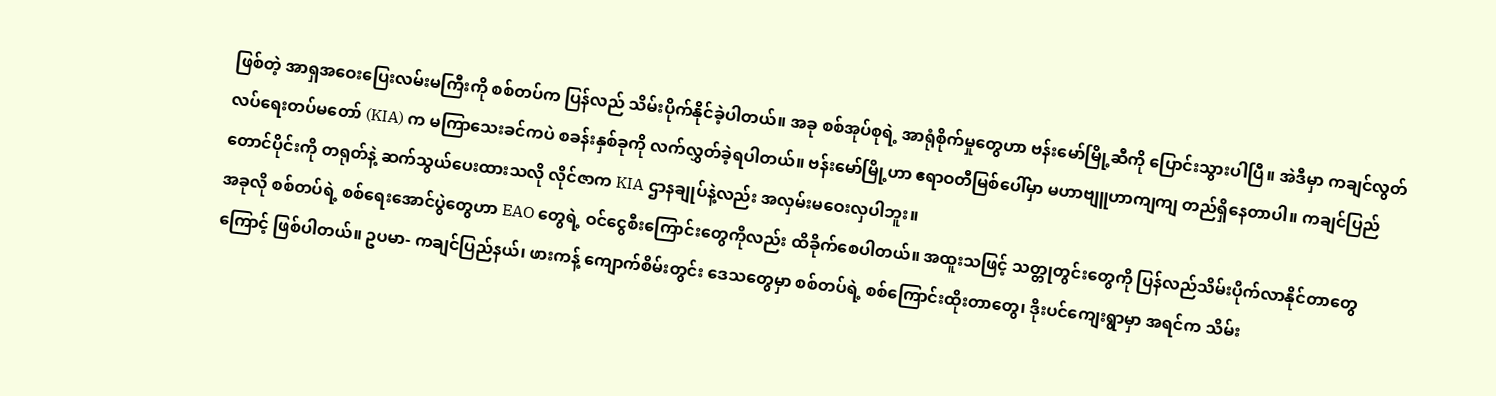ဖြစ်တဲ့ အာရှအဝေးပြေးလမ်းမကြီးကို စစ်တပ်က ပြန်လည် သိမ်းပိုက်နိုင်ခဲ့ပါတယ်။ အခု စစ်အုပ်စုရဲ့ အာရုံစိုက်မှုတွေဟာ ဗန်းမော်မြို့ဆီကို ပြောင်းသွားပါပြီ။ အဲဒီမှာ ကချင်လွတ်လပ်ရေးတပ်မတော် (KIA) က မကြာသေးခင်ကပဲ စခန်းနှစ်ခုကို လက်လွှတ်ခဲ့ရပါတယ်။ ဗန်းမော်မြို့ဟာ ဧရာဝတီမြစ်ပေါ်မှာ မဟာဗျူဟာကျကျ တည်ရှိနေတာပါ။ ကချင်ပြည်တောင်ပိုင်းကို တရုတ်နဲ့ ဆက်သွယ်ပေးထားသလို လိုင်ဇာက KIA ဌာနချုပ်နဲ့လည်း အလှမ်းမဝေးလှပါဘူး။
အခုလို စစ်တပ်ရဲ့ စစ်ရေးအောင်ပွဲတွေဟာ EAO တွေရဲ့ ဝင်ငွေစီးကြောင်းတွေကိုလည်း ထိခိုက်စေပါတယ်။ အထူးသဖြင့် သတ္တုတွင်းတွေကို ပြန်လည်သိမ်းပိုက်လာနိုင်တာတွေကြောင့် ဖြစ်ပါတယ်။ ဥပမာ- ကချင်ပြည်နယ်၊ ဖားကန့် ကျောက်စိမ်းတွင်း ဒေသတွေမှာ စစ်တပ်ရဲ့ စစ်ကြောင်းထိုးတာတွေ၊ ဒိုးပင်ကျေးရွာမှာ အရင်က သိမ်း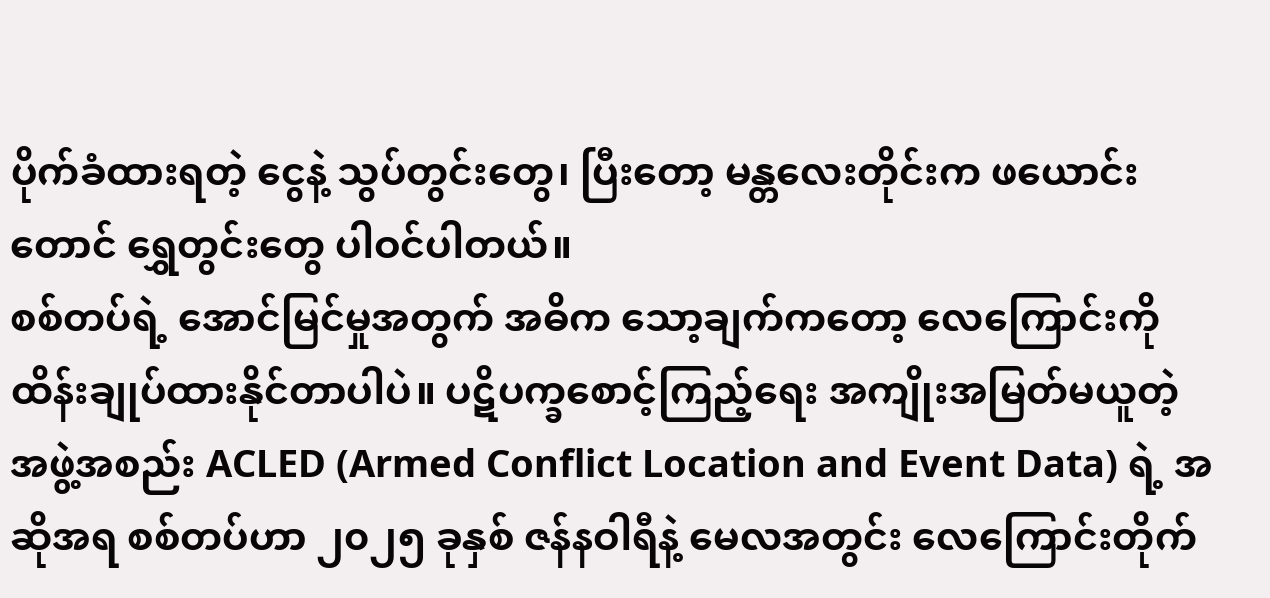ပိုက်ခံထားရတဲ့ ငွေနဲ့ သွပ်တွင်းတွေ၊ ပြီးတော့ မန္တလေးတိုင်းက ဖယောင်းတောင် ရွှေတွင်းတွေ ပါဝင်ပါတယ်။
စစ်တပ်ရဲ့ အောင်မြင်မှုအတွက် အဓိက သော့ချက်ကတော့ လေကြောင်းကို ထိန်းချုပ်ထားနိုင်တာပါပဲ။ ပဋိပက္ခစောင့်ကြည့်ရေး အကျိုးအမြတ်မယူတဲ့ အဖွဲ့အစည်း ACLED (Armed Conflict Location and Event Data) ရဲ့ အဆိုအရ စစ်တပ်ဟာ ၂၀၂၅ ခုနှစ် ဇန်နဝါရီနဲ့ မေလအတွင်း လေကြောင်းတိုက်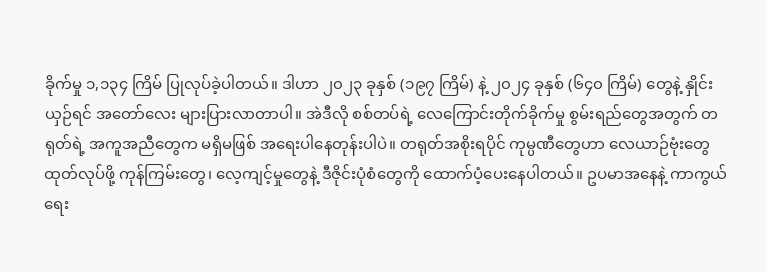ခိုက်မှု ၁,၁၃၄ ကြိမ် ပြုလုပ်ခဲ့ပါတယ်။ ဒါဟာ ၂၀၂၃ ခုနှစ် (၁၉၇ ကြိမ်) နဲ့ ၂၀၂၄ ခုနှစ် (၆၄၀ ကြိမ်) တွေနဲ့ နှိုင်းယှဉ်ရင် အတော်လေး များပြားလာတာပါ။ အဲဒီလို စစ်တပ်ရဲ့ လေကြောင်းတိုက်ခိုက်မှု စွမ်းရည်တွေအတွက် တရုတ်ရဲ့ အကူအညီတွေက မရှိမဖြစ် အရေးပါနေတုန်းပါပဲ။ တရုတ်အစိုးရပိုင် ကုမ္ပဏီတွေဟာ လေယာဉ်ဗုံးတွေ ထုတ်လုပ်ဖို့ ကုန်ကြမ်းတွေ၊ လေ့ကျင့်မှုတွေနဲ့ ဒီဇိုင်းပုံစံတွေကို ထောက်ပံ့ပေးနေပါတယ်။ ဥပမာအနေနဲ့ ကာကွယ်ရေး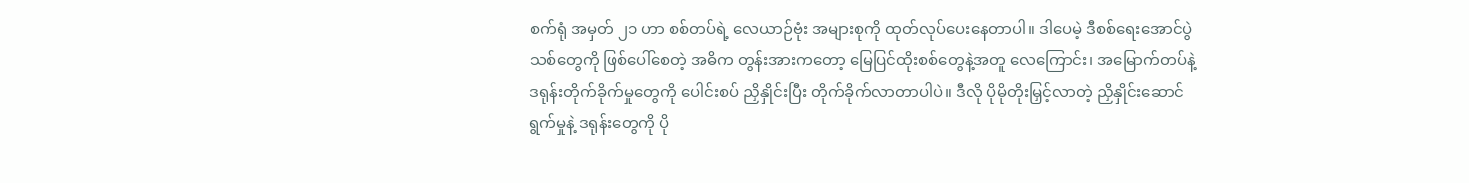စက်ရုံ အမှတ် ၂၁ ဟာ စစ်တပ်ရဲ့ လေယာဉ်ဗုံး အများစုကို ထုတ်လုပ်ပေးနေတာပါ။ ဒါပေမဲ့ ဒီစစ်ရေးအောင်ပွဲသစ်တွေကို ဖြစ်ပေါ်စေတဲ့ အဓိက တွန်းအားကတော့ မြေပြင်ထိုးစစ်တွေနဲ့အတူ လေကြောင်း၊ အမြောက်တပ်နဲ့ ဒရုန်းတိုက်ခိုက်မှုတွေကို ပေါင်းစပ် ညှိနှိုင်းပြီး တိုက်ခိုက်လာတာပါပဲ။ ဒီလို ပိုမိုတိုးမြှင့်လာတဲ့ ညှိနှိုင်းဆောင်ရွက်မှုနဲ့ ဒရုန်းတွေကို ပို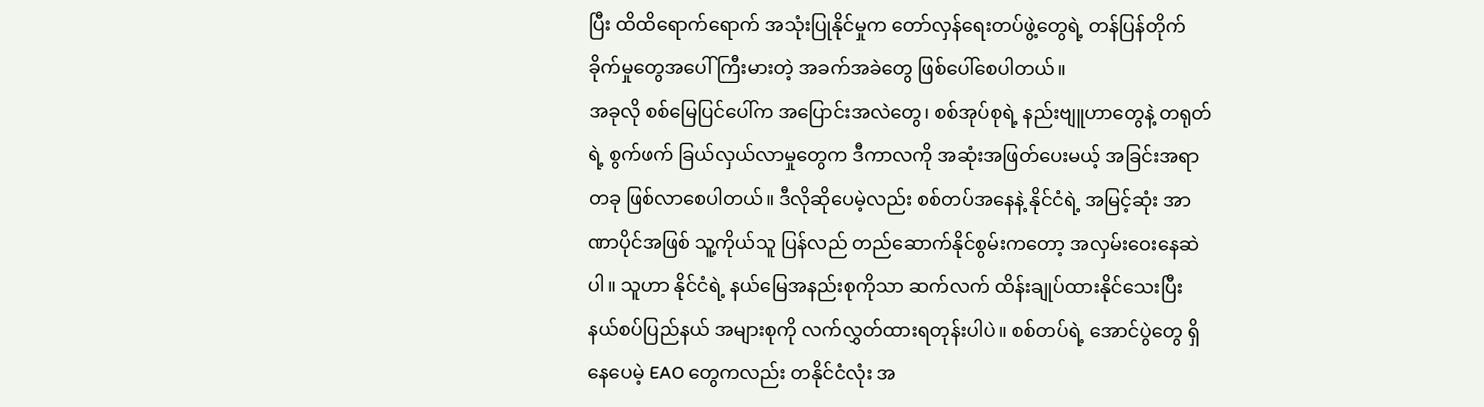ပြီး ထိထိရောက်ရောက် အသုံးပြုနိုင်မှုက တော်လှန်ရေးတပ်ဖွဲ့တွေရဲ့ တန်ပြန်တိုက်ခိုက်မှုတွေအပေါ် ကြီးမားတဲ့ အခက်အခဲတွေ ဖြစ်ပေါ်စေပါတယ်။
အခုလို စစ်မြေပြင်ပေါ်က အပြောင်းအလဲတွေ၊ စစ်အုပ်စုရဲ့ နည်းဗျူဟာတွေနဲ့ တရုတ်ရဲ့ စွက်ဖက် ခြယ်လှယ်လာမှုတွေက ဒီကာလကို အဆုံးအဖြတ်ပေးမယ့် အခြင်းအရာတခု ဖြစ်လာစေပါတယ်။ ဒီလိုဆိုပေမဲ့လည်း စစ်တပ်အနေနဲ့ နိုင်ငံရဲ့ အမြင့်ဆုံး အာဏာပိုင်အဖြစ် သူ့ကိုယ်သူ ပြန်လည် တည်ဆောက်နိုင်စွမ်းကတော့ အလှမ်းဝေးနေဆဲပါ။ သူဟာ နိုင်ငံရဲ့ နယ်မြေအနည်းစုကိုသာ ဆက်လက် ထိန်းချုပ်ထားနိုင်သေးပြီး နယ်စပ်ပြည်နယ် အများစုကို လက်လွှတ်ထားရတုန်းပါပဲ။ စစ်တပ်ရဲ့ အောင်ပွဲတွေ ရှိနေပေမဲ့ EAO တွေကလည်း တနိုင်ငံလုံး အ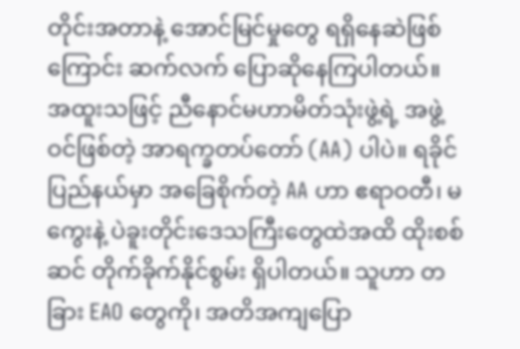တိုင်းအတာနဲ့ အောင်မြင်မှုတွေ ရရှိနေဆဲဖြစ်ကြောင်း ဆက်လက် ပြောဆိုနေကြပါတယ်။ အထူးသဖြင့် ညီနောင်မဟာမိတ်သုံးဖွဲ့ရဲ့ အဖွဲ့ဝင်ဖြစ်တဲ့ အာရက္ခတပ်တော် (AA) ပါပဲ။ ရခိုင်ပြည်နယ်မှာ အခြေစိုက်တဲ့ AA ဟာ ဧရာဝတီ၊ မကွေးနဲ့ ပဲခူးတိုင်းဒေသကြီးတွေထဲအထိ ထိုးစစ်ဆင် တိုက်ခိုက်နိုင်စွမ်း ရှိပါတယ်။ သူဟာ တခြား EAO တွေကို၊ အတိအကျပြော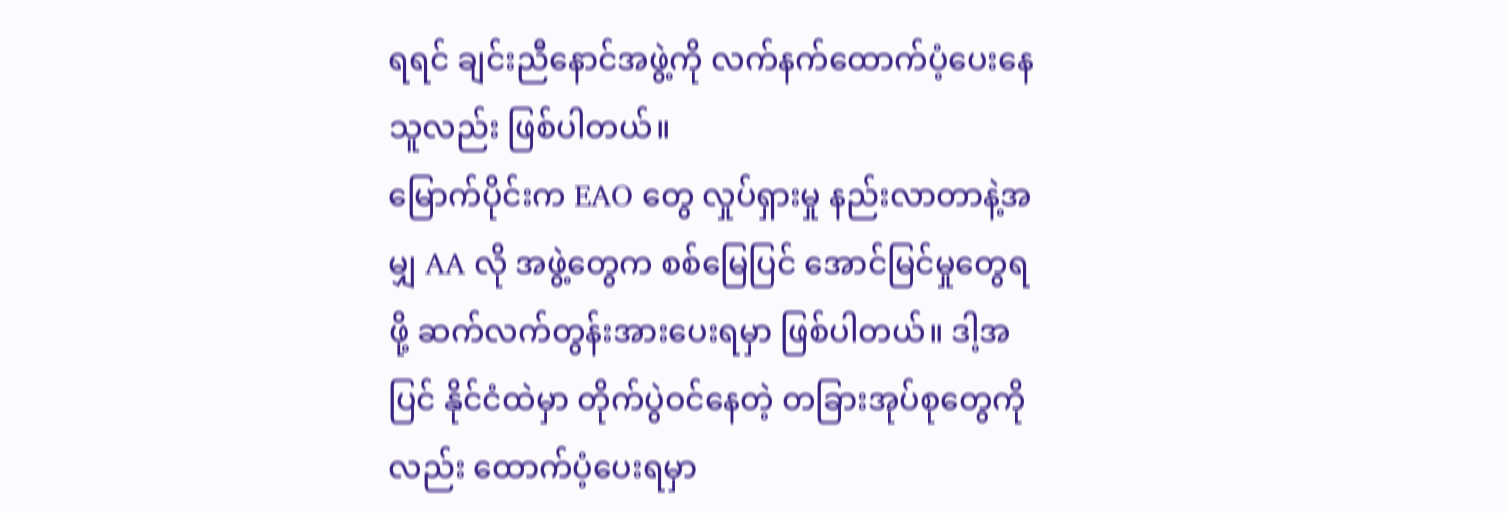ရရင် ချင်းညီနောင်အဖွဲ့ကို လက်နက်ထောက်ပံ့ပေးနေသူလည်း ဖြစ်ပါတယ်။
မြောက်ပိုင်းက EAO တွေ လှုပ်ရှားမှု နည်းလာတာနဲ့အမျှ AA လို အဖွဲ့တွေက စစ်မြေပြင် အောင်မြင်မှုတွေရဖို့ ဆက်လက်တွန်းအားပေးရမှာ ဖြစ်ပါတယ်။ ဒါ့အပြင် နိုင်ငံထဲမှာ တိုက်ပွဲဝင်နေတဲ့ တခြားအုပ်စုတွေကိုလည်း ထောက်ပံ့ပေးရမှာ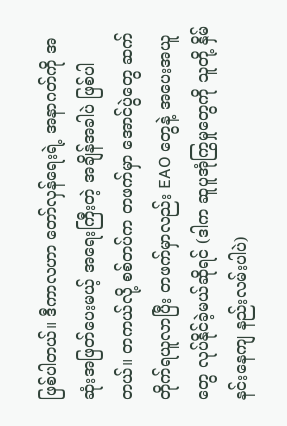ဖြစ်ပါတယ်။ ဒီကာလဟာ တော်လှန်ရေးရဲ့ အနာဂတ်ကို အဆုံးအဖြတ်ပေးမယ့် အရေးကြီးတဲ့ အချိန်အခါပဲ ဖြစ်ပါတယ်။ တကယ်လို့ စစ်တပ်က တဖက်မှာ အောင်ပွဲတွေ ဆက်တိုက်ရယူလာပြီး တဖက်မှာလည်း EAO တွေနဲ့ အပေးအယူတွေ လုပ်နိုင်ခဲ့မယ်ဆိုရင် (ဒါက ဆူပူအုံကြွမှုတွေကို သူတို့ နှိမ်နင်းနေကျ နည်းလမ်းပါပဲ)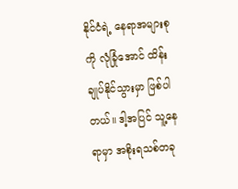နိုင်ငံရဲ့ နေရာအများစုကို လုံခြုံအောင် ထိန်းချုပ်နိုင်သွားမှာ ဖြစ်ပါတယ်။ ဒါ့အပြင် သူ့နေရာမှာ အစိုးရသစ်တခု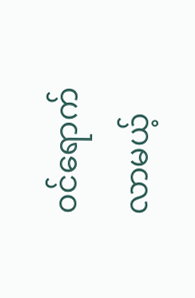ဝင်ရောက်လာမယ့်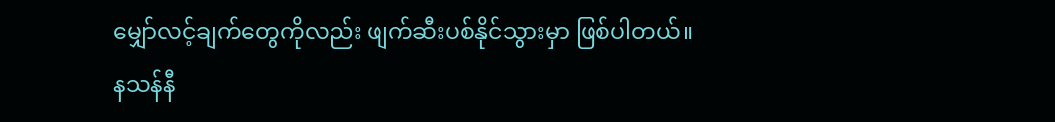မျှော်လင့်ချက်တွေကိုလည်း ဖျက်ဆီးပစ်နိုင်သွားမှာ ဖြစ်ပါတယ်။
နသန်နီ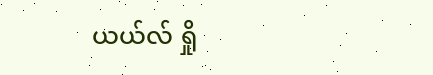ယယ်လ် ရှို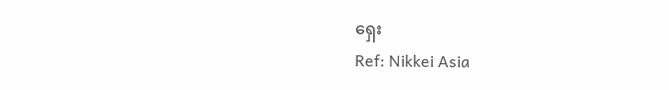ရှေး
Ref: Nikkei Asia